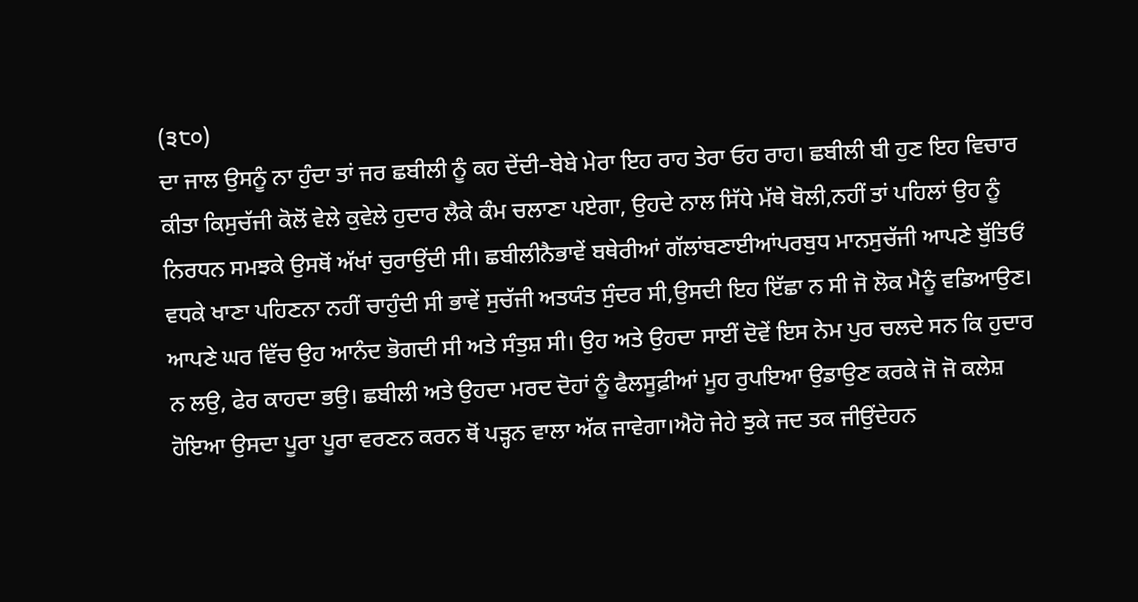(੩੮੦)
ਦਾ ਜਾਲ ਉਸਨੂੰ ਨਾ ਹੁੰਦਾ ਤਾਂ ਜਰ ਛਬੀਲੀ ਨੂੰ ਕਹ ਦੇਂਦੀ–ਬੇਬੇ ਮੇਰਾ ਇਹ ਰਾਹ ਤੇਰਾ ਓਹ ਰਾਹ। ਛਬੀਲੀ ਬੀ ਹੁਣ ਇਹ ਵਿਚਾਰ ਕੀਤਾ ਕਿਸੁਚੱਜੀ ਕੋਲੋਂ ਵੇਲੇ ਕੁਵੇਲੇ ਹੁਦਾਰ ਲੈਕੇ ਕੰਮ ਚਲਾਣਾ ਪਏਗਾ, ਉਹਦੇ ਨਾਲ ਸਿੱਧੇ ਮੱਥੇ ਬੋਲੀ,ਨਹੀਂ ਤਾਂ ਪਹਿਲਾਂ ਉਹ ਨੂੰ ਨਿਰਧਨ ਸਮਝਕੇ ਉਸਥੋਂ ਅੱਖਾਂ ਚੁਰਾਉਂਦੀ ਸੀ। ਛਬੀਲੀਨੈਭਾਵੇਂ ਬਥੇਰੀਆਂ ਗੱਲਾਂਬਣਾਈਆਂਪਰਬੁਧ ਮਾਨਸੁਚੱਜੀ ਆਪਣੇ ਬੁੱਤਿਓਂ ਵਧਕੇ ਖਾਣਾ ਪਹਿਣਨਾ ਨਹੀਂ ਚਾਹੁੰਦੀ ਸੀ ਭਾਵੇਂ ਸੁਚੱਜੀ ਅਤਯੰਤ ਸੁੰਦਰ ਸੀ,ਉਸਦੀ ਇਹ ਇੱਛਾ ਨ ਸੀ ਜੋ ਲੋਕ ਮੈਨੂੰ ਵਡਿਆਉਣ। ਆਪਣੇ ਘਰ ਵਿੱਚ ਉਹ ਆਨੰਦ ਭੋਗਦੀ ਸੀ ਅਤੇ ਸੰਤੁਸ਼ ਸੀ। ਉਹ ਅਤੇ ਉਹਦਾ ਸਾਈਂ ਦੋਵੇਂ ਇਸ ਨੇਮ ਪੁਰ ਚਲਦੇ ਸਨ ਕਿ ਹੁਦਾਰ ਨ ਲਉ, ਫੇਰ ਕਾਹਦਾ ਭਉ। ਛਬੀਲੀ ਅਤੇ ਉਹਦਾ ਮਰਦ ਦੋਹਾਂ ਨੂੰ ਫੈਲਸੂਫ਼ੀਆਂ ਮੂਹ ਰੁਪਇਆ ਉਡਾਉਣ ਕਰਕੇ ਜੋ ਜੋ ਕਲੇਸ਼ ਹੋਇਆ ਉਸਦਾ ਪੂਰਾ ਪੂਰਾ ਵਰਣਨ ਕਰਨ ਥੋਂ ਪੜ੍ਹਨ ਵਾਲਾ ਅੱਕ ਜਾਵੇਗਾ।ਐਹੋ ਜੇਹੇ ਝੁਕੇ ਜਦ ਤਕ ਜੀਉਂਦੇਹਨ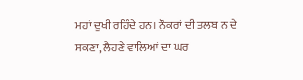ਮਹਾਂ ਦੁਖੀ ਰਹਿੰਦੇ ਹਨ। ਨੌਕਰਾਂ ਦੀ ਤਲਬ ਨ ਦੇ ਸਕਣਾ, ਲੈਹਣੇ ਵਾਲਿਆਂ ਦਾ ਘਰ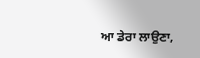ਆ ਡੇਰਾ ਲਾਉਣਾ,